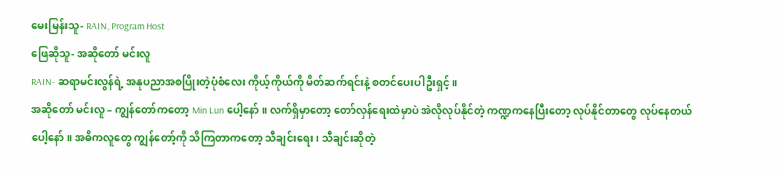မေးမြန်းသူ- RAIN, Program Host
ဖြေဆိုသူ- အဆိုတော် မင်းလူ
RAIN- ဆရာမင်းလွန်ရဲ့ အနုပညာအစပြိုးတဲ့ပုံစံလေး ကိုယ့်ကိုယ်ကို မိတ်ဆက်ရင်းနဲ့ စတင်ပေးပါဦးရှင့်။
အဆိုတော် မင်းလူ – ကျွန်တော်ကတော့ Min Lun ပေါ့နော်။ လက်ရှိမှာတော့ တော်လှန်ရေးထဲမှာပဲ အဲလိုလုပ်နိုင်တဲ့ ကဏ္ဍကနေပြီးတော့ လုပ်နိုင်တာတွေ လုပ်နေတယ်ပေါ့နော်။ အဓိကလူတွေ ကျွန်တော့်ကို သိကြတာကတော့ သီချင်းရေး၊ သီချင်းဆိုတဲ့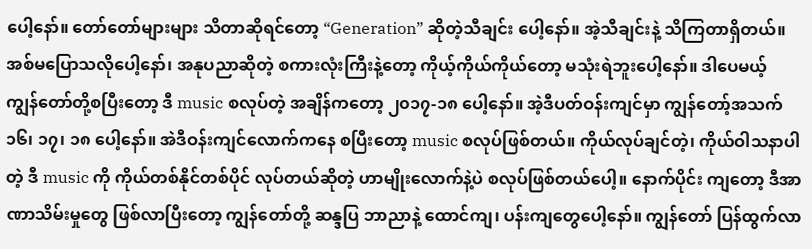ပေါ့နော်။ တော်တော်များများ သိတာဆိုရင်တော့ “Generation” ဆိုတဲ့သီချင်း ပေါ့နော်။ အဲ့သီချင်းနဲ့ သိကြတာရှိတယ်။ အစ်မပြောသလိုပေါ့နော်၊ အနုပညာဆိုတဲ့ စကားလုံးကြီးနဲ့တော့ ကိုယ့်ကိုယ်ကိုယ်တော့ မသုံးရဲဘူးပေါ့နော်။ ဒါပေမယ့် ကျွန်တော်တို့စပြီးတော့ ဒီ music စလုပ်တဲ့ အချိန်ကတော့ ၂၀၁၇-၁၈ ပေါ့နော်။ အဲ့ဒီပတ်ဝန်းကျင်မှာ ကျွန်တော့်အသက် ၁၆၊ ၁၇၊ ၁၈ ပေါ့နော်။ အဲဒီဝန်းကျင်လောက်ကနေ စပြီးတော့ music စလုပ်ဖြစ်တယ်။ ကိုယ်လုပ်ချင်တဲ့၊ ကိုယ်ဝါသနာပါတဲ့ ဒီ music ကို ကိုယ်တစ်နိုင်တစ်ပိုင် လုပ်တယ်ဆိုတဲ့ ဟာမျိုးလောက်နဲ့ပဲ စလုပ်ဖြစ်တယ်ပေါ့။ နောက်ပိုင်း ကျတော့ ဒီအာဏာသိမ်းမှုတွေ ဖြစ်လာပြီးတော့ ကျွန်တော်တို့ ဆန္ဒပြ ဘာညာနဲ့ ထောင်ကျ၊ ပန်းကျတွေပေါ့နော်။ ကျွန်တော် ပြန်ထွက်လာ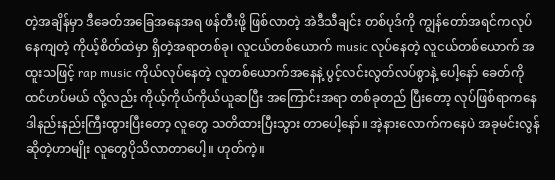တဲ့အချိန်မှာ ဒီခေတ်အခြေအနေအရ ဖန်တီးဖို့ ဖြစ်လာတဲ့ အဲဒီသီချင်း တစ်ပုဒ်ကို ကျွန်တော်အရင်ကလုပ်နေကျတဲ့ ကိုယ့်စိတ်ထဲမှာ ရှိတဲ့အရာတစ်ခု၊ လူငယ်တစ်ယောက် music လုပ်နေတဲ့ လူငယ်တစ်ယောက် အထူးသဖြင့် rap music ကိုယ်လုပ်နေတဲ့ လူတစ်ယောက်အနေနဲ့ ပွင့်လင်းလွတ်လပ်စွာနဲ့ ပေါ့နော် ခေတ်ကိုထင်ဟပ်မယ် လို့လည်း ကိုယ့်ကိုယ်ကိုယ်ယူဆပြီး အကြောင်းအရာ တစ်ခုတည် ပြီးတော့ လုပ်ဖြစ်ရာကနေ ဒါနည်းနည်းကြီးထွားပြီးတော့ လူတွေ သတိထားပြီးသွား တာပေါ့နော်။ အဲ့နားလောက်ကနေပဲ အခုမင်းလွန်ဆိုတဲ့ဟာမျိုး လူတွေပိုသိလာတာပေါ့။ ဟုတ်ကဲ့။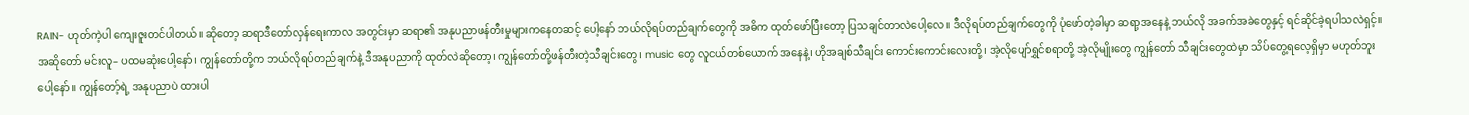RAIN- ဟုတ်ကဲ့ပါ ကျေးဇူးတင်ပါတယ်။ ဆိုတော့ ဆရာဒီတော်လှန်ရေးကာလ အတွင်းမှာ ဆရာ၏ အနုပညာဖန်တီးမှုများကနေတဆင့် ပေါ့နော် ဘယ်လိုရပ်တည်ချက်တွေကို အဓိက ထုတ်ဖော်ပြီးတော့ ပြသချင်တာလဲပေါ့လေ။ ဒီလိုရပ်တည်ချက်တွေကို ပုံဖော်တဲ့ခါမှာ ဆရာ့အနေနဲ့ ဘယ်လို အခက်အခဲတွေနှင့် ရင်ဆိုင်ခဲ့ရပါသလဲရှင့်။
အဆိုတော် မင်းလူ– ပထမဆုံးပေါ့နော်၊ ကျွန်တော်တို့က ဘယ်လိုရပ်တည်ချက်နဲ့ ဒီအနုပညာကို ထုတ်လဲဆိုတော့၊ ကျွန်တော်တို့ဖန်တီးတဲ့သီချင်းတွေ၊ music တွေ လူငယ်တစ်ယောက် အနေနဲ့၊ ဟိုအချစ်သီချင်း ကောင်းကောင်းလေးတို့၊ အဲ့လိုပျော်ရွှင်စရာတို့ အဲ့လိုမျိုးတွေ ကျွန်တော် သီချင်းတွေထဲမှာ သိပ်တွေ့ရလေ့ရှိမှာ မဟုတ်ဘူးပေါ့နော်။ ကျွန်တော့်ရဲ့ အနုပညာပဲ ထားပါ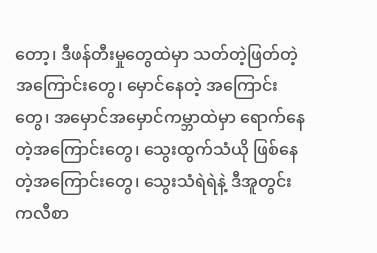တော့၊ ဒီဖန်တီးမှုတွေထဲမှာ သတ်တဲ့ဖြတ်တဲ့အကြောင်းတွေ၊ မှောင်နေတဲ့ အကြောင်းတွေ၊ အမှောင်အမှောင်ကမ္ဘာထဲမှာ ရောက်နေတဲ့အကြောင်းတွေ၊ သွေးထွက်သံယို ဖြစ်နေတဲ့အကြောင်းတွေ၊ သွေးသံရဲရဲနဲ့ ဒီအူတွင်းကလီစာ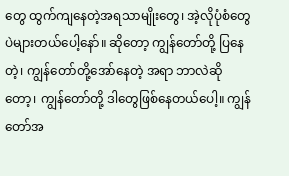တွေ ထွက်ကျနေတဲ့အရသာမျိုးတွေ၊ အဲ့လိုပုံစံတွေပဲများတယ်ပေါ့နော်။ ဆိုတော့ ကျွန်တော်တို့ ပြနေတဲ့၊ ကျွန်တော်တို့အော်နေတဲ့ အရာ ဘာလဲဆိုတော့၊ ကျွန်တော်တို့ ဒါတွေဖြစ်နေတယ်ပေါ့။ ကျွန်တော်အ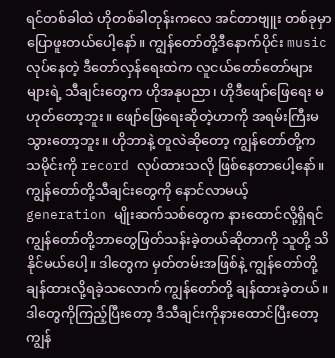ရင်တစ်ခါထဲ ဟိုတစ်ခါတုန်းကလေ အင်တာဗျူး တစ်ခုမှာ ပြောဖူးတယ်ပေါ့နော်။ ကျွန်တော်တို့ဒီနောက်ပိုင်း music လုပ်နေတဲ့ ဒီတော်လှန်ရေးထဲက လူငယ်တော်တော်များများရဲ့ သီချင်းတွေက ဟိုအနုပညာ၊ ဟိုဒီဖျော်ဖြေရေး မဟုတ်တော့ဘူး။ ဖျော်ဖြေရေးဆိုတဲ့ဟာကို အရမ်းကြီးမသွားတော့ဘူး။ ဟိုဘာနဲ့ တူလဲဆိုတော့ ကျွန်တော်တို့က သမိုင်းကို record လုပ်ထားသလို ဖြစ်နေတာပေါ့နော်။ ကျွန်တော်တို့သီချင်းတွေကို နောင်လာမယ့် generation မျိုးဆက်သစ်တွေက နားထောင်လို့ရှိရင် ကျွန်တော်တို့ဘာတွေဖြတ်သန်းခဲ့တယ်ဆိုတာကို သူတို့ သိနိုင်မယ်ပေါ့။ ဒါတွေက မှတ်တမ်းအဖြစ်နဲ့ ကျွန်တော်တို့ချန်ထားလို့ရခဲ့သလောက် ကျွန်တော်တို့ ချန်ထားခဲ့တယ်။ ဒါတွေကိုကြည့်ပြီးတော့ ဒီသီချင်းကိုနားထောင်ပြီးတော့ ကျွန်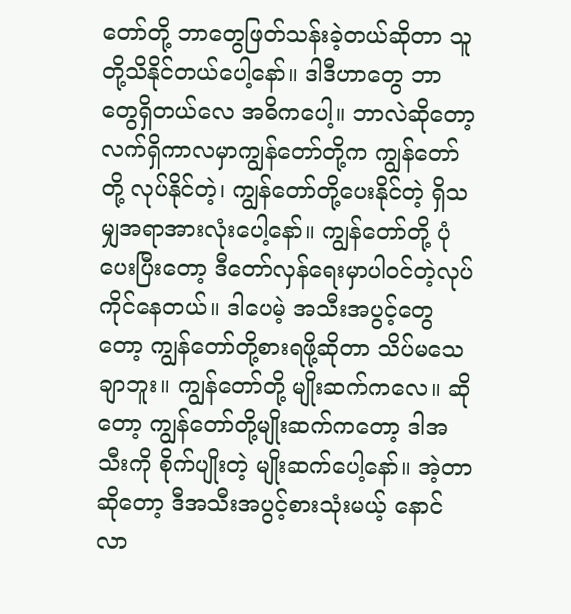တော်တို့ ဘာတွေဖြတ်သန်းခဲ့တယ်ဆိုတာ သူတို့သိနိုင်တယ်ပေါ့နော်။ ဒါဒီဟာတွေ ဘာတွေရှိတယ်လေ အဓိကပေါ့။ ဘာလဲဆိုတော့ လက်ရှိကာလမှာကျွန်တော်တို့က ကျွန်တော်တို့ လုပ်နိုင်တဲ့၊ ကျွန်တော်တို့ပေးနိုင်တဲ့ ရှိသမျှအရာအားလုံးပေါ့နော်။ ကျွန်တော်တို့ ပုံပေးပြီးတော့ ဒီတော်လှန်ရေးမှာပါဝင်တဲ့လုပ်ကိုင်နေတယ်။ ဒါပေမဲ့ အသီးအပွင့်တွေတော့ ကျွန်တော်တို့စားရဖို့ဆိုတာ သိပ်မသေချာဘူး။ ကျွန်တော်တို့ မျိုးဆက်ကလေ။ ဆိုတော့ ကျွန်တော်တို့မျိုးဆက်ကတော့ ဒါအသီးကို စိုက်ပျိုးတဲ့ မျိုးဆက်ပေါ့နော်။ အဲ့တာဆိုတော့ ဒီအသီးအပွင့်စားသုံးမယ့် နောင်လာ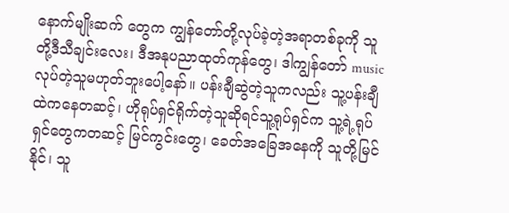နောက်မျိုးဆက် တွေက ကျွန်တော်တို့လုပ်ခဲ့တဲ့အရာတစ်ခုကို သူတို့ဒီသီချင်းလေး၊ ဒီအနုပညာထုတ်ကုန်တွေ၊ ဒါကျွန်တော် music လုပ်တဲ့သူမဟုတ်ဘူးပေါ့နော်။ ပန်းချီဆွဲတဲ့သူကလည်း သူ့ပန်းချီထဲကနေတဆင့်၊ ဟိုရုပ်ရှင်ရိုက်တဲ့သူဆိုရင်သူ့ရုပ်ရှင်က သူ့ရဲ့ရုပ်ရှင်တွေကတဆင့် မြင်ကွင်းတွေ၊ ခေတ်အခြေအနေကို သူတို့မြင်နိုင်၊ သူ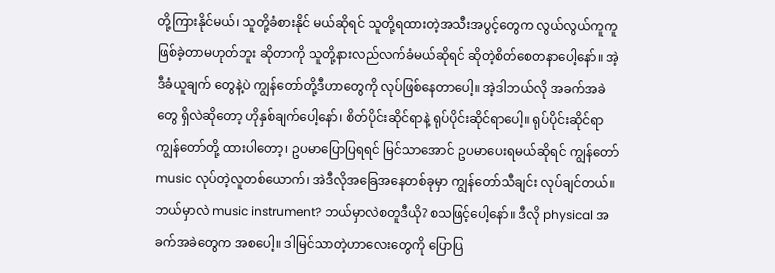တို့ကြားနိုင်မယ်၊ သူတို့ခံစားနိုင် မယ်ဆိုရင် သူတို့ရထားတဲ့အသီးအပွင့်တွေက လွယ်လွယ်ကူကူ ဖြစ်ခဲ့တာမဟုတ်ဘူး ဆိုတာကို သူတို့နားလည်လက်ခံမယ်ဆိုရင် ဆိုတဲ့စိတ်စေတနာပေါ့နော်။ အဲ့ဒီခံယူချက် တွေနဲ့ပဲ ကျွန်တော်တို့ဒီဟာတွေကို လုပ်ဖြစ်နေတာပေါ့။ အဲ့ဒါဘယ်လို အခက်အခဲတွေ ရှိလဲဆိုတော့ ဟိုနှစ်ချက်ပေါ့နော်၊ စိတ်ပိုင်းဆိုင်ရာနဲ့ ရုပ်ပိုင်းဆိုင်ရာပေါ့။ ရုပ်ပိုင်းဆိုင်ရာ ကျွန်တော်တို့ ထားပါတော့၊ ဥပမာပြောပြရရင် မြင်သာအောင် ဥပမာပေးရမယ်ဆိုရင် ကျွန်တော် music လုပ်တဲ့လူတစ်ယောက်၊ အဲဒီလိုအခြေအနေတစ်ခုမှာ ကျွန်တော်သီချင်း လုပ်ချင်တယ်။ ဘယ်မှာလဲ music instrument? ဘယ်မှာလဲစတူဒီယို? စသဖြင့်ပေါ့နော်။ ဒီလို physical အခက်အခဲတွေက အစပေါ့။ ဒါမြင်သာတဲ့ဟာလေးတွေကို ပြောပြ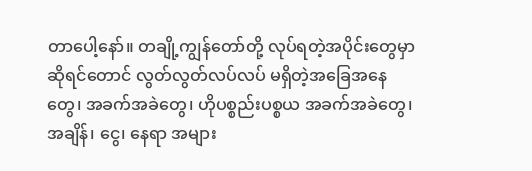တာပေါ့နော်။ တချို့ကျွန်တော်တို့ လုပ်ရတဲ့အပိုင်းတွေမှာဆိုရင်တောင် လွတ်လွတ်လပ်လပ် မရှိတဲ့အခြေအနေတွေ၊ အခက်အခဲတွေ၊ ဟိုပစ္စည်းပစ္စယ အခက်အခဲတွေ၊ အချိန်၊ ငွေ၊ နေရာ အများ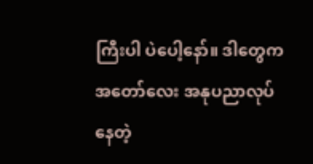ကြီးပါ ပဲပေါ့နော်။ ဒါတွေက အတော်လေး အနုပညာလုပ်နေတဲ့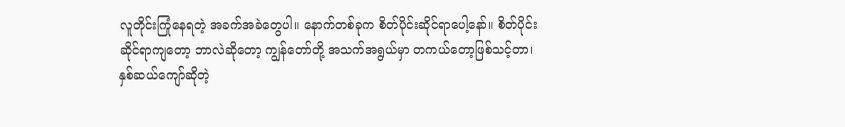လူတိုင်းကြုံနေရတဲ့ အခက်အခဲတွေပါ။ နောက်တစ်ခုက စိတ်ပိုင်းဆိုင်ရာပေါ့နော်။ စိတ်ပိုင်းဆိုင်ရာကျတော့ ဘာလဲဆိုတော့ ကျွန်တော်တို့ အသက်အရွယ်မှာ တကယ်တော့ဖြစ်သင့်တာ၊ နှစ်ဆယ်ကျော်ဆိုတဲ့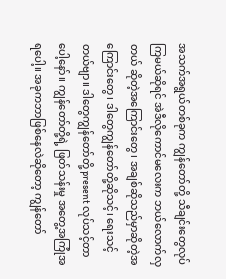အသက်အရွယ်တစ်ခုက ကျွန်တော်တို့ သီချင်းတွေလုပ်ကြမယ်ဆိုရင် အဲဒီလိုကောင်မလေးက ဘယ်လောက်လှတယ် ဆိုတဲ့အကြောင်းတွေ၊ အချစ်ဆိုသည်မှာဆိုတဲ့အကြောင်းတွေ၊ ဒါတွေကျွန်တော်တို့ဆိုသင့်၊ ရေးသင့်တယ်ဗျာ။ ဒါတွေကျွန်တော်တို့ present လုပ်သင့်တာပေါ့နော်။ ကျွန်တော်တို့ရဲ့ ဖြတ်သန်းမှု အတွေ့အကြုံအရပေါ့။ အခုကဘာဖြစ်နေလဲဆိုတော့ ကျွန်တော်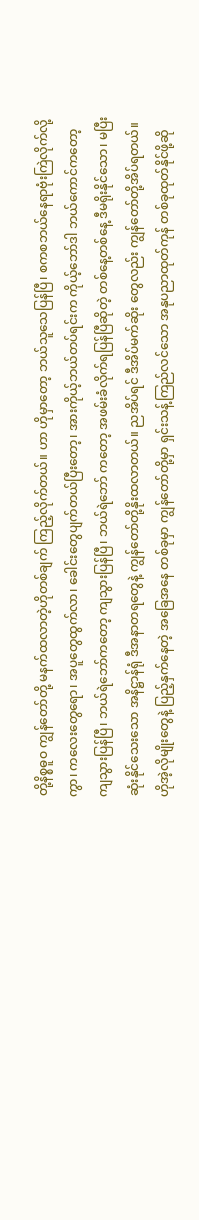တို့နိစ္စဓူဝ ကျွန်တော်တို့ မနက်ထလာတဲ့ဟိုတစ်ချက် ကြည့်လိုက်တယ်။ ဟာ ဟိုမှာတော့ ဘယ်သူသေပြန်ပြီ၊ စကစဘယ်နေရာဗုံးကြဲလိုက်လို့ကွာ၊ ကလေးတွေရော၊ အပူတွေထွက်လာ၊ ခေါင်းတွေပျက်တယ်ပြီးတော့၊ အားကိုယ့်ဘယ်တပ်ရင်းက ကိုယ့်ဘော်ဒါ ဘယ်ကောင်ကတော့ ကျသွားပြန်ပြီ၊ ဘယ်ရဲဘော်ကတော့ ကျသွားပြန်ပြီ၊ ဘယ်ရဲဘော် ကတော့ အဖမ်းခံလိုက်ရပြန်ပြီဆိုတဲ့ တစ်နေ့တစ်နေ့ ဒီမရိုးနိုင်သော၊ မပြီးဆုံးနိုင်သေးသော အနိဋ္ဌာန်ရုံ ဒီအနာတရတွေနဲ့ ကျွန်တော်တို့နိုးထလာတယ်။ ညအိပ်ရင် ဒီအိပ်မက်ဆိုး တွေလည်း ကျွန်တော်တို့အိပ်ရတယ်။ ဟိုအဲ့လိုမျိုးတွေနဲ့ ပြည့်နှက်နေတဲ့ အခြေအနေ တစ်ခုမှာ ကျွန်တော်တို့မှာ ရှင်းသန့်ကြည်လင်သော အနုပညာထုတ်ကုန် တစ်ခုထုတ်နိုင်ဖို့ဆို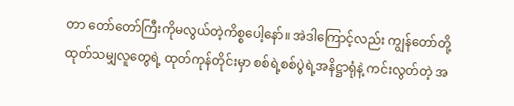တာ တော်တော်ကြီးကိုမလွယ်တဲ့ကိစ္စပေါ့နော်။ အဲဒါကြောင့်လည်း ကျွန်တော်တို့ ထုတ်သမျှလူတွေရဲ့ ထုတ်ကုန်တိုင်းမှာ စစ်ရဲ့စစ်ပွဲရဲ့အနိဋ္ဌာရုံနဲ့ ကင်းလွတ်တဲ့ အ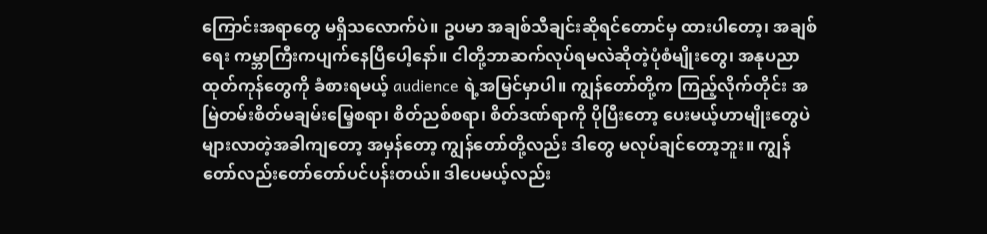ကြောင်းအရာတွေ မရှိသလောက်ပဲ။ ဥပမာ အချစ်သီချင်းဆိုရင်တောင်မှ ထားပါတော့၊ အချစ်ရေး ကမ္ဘာကြီးကပျက်နေပြီပေါ့နော်။ ငါတို့ဘာဆက်လုပ်ရမလဲဆိုတဲ့ပုံစံမျိုးတွေ၊ အနုပညာ ထုတ်ကုန်တွေကို ခံစားရမယ့် audience ရဲ့အမြင်မှာပါ။ ကျွန်တော်တို့က ကြည့်လိုက်တိုင်း အမြဲတမ်းစိတ်မချမ်းမြေ့စရာ၊ စိတ်ညစ်စရာ၊ စိတ်ဒဏ်ရာကို ပိုပြီးတော့ ပေးမယ့်ဟာမျိုးတွေပဲ များလာတဲ့အခါကျတော့ အမှန်တော့ ကျွန်တော်တို့လည်း ဒါတွေ မလုပ်ချင်တော့ဘူး။ ကျွန်တော်လည်းတော်တော်ပင်ပန်းတယ်။ ဒါပေမယ့်လည်း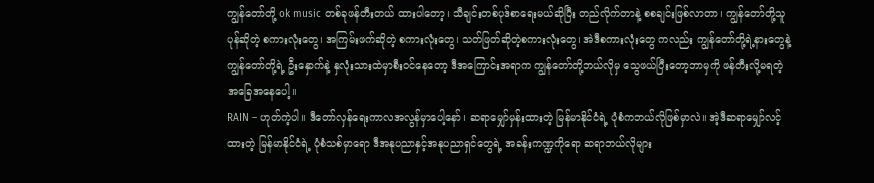ကျွန်တော်တို့ ok music တစ်ခုဖန်တီးတယ် ထားပါတော့၊ သီချင်းတစ်ပုဒ်စာရေးမယ်ဆိုပြီး တည်လိုက်တာနဲ့ စစချင်းဖြစ်လာတာ၊ ကျွန်တော်တို့သူပုန်ဆိုတဲ့ စကားလုံးတွေ၊ အကြမ်းဖက်ဆိုတဲ့ စကားလုံးတွေ၊ သတ်ဖြတ်ဆိုတဲ့စကားလုံးတွေ၊ အဲဒီစကားလုံးတွေ ကလည်း ကျွန်တော်တို့ရဲ့နားတွေနဲ့ ကျွန်တော်တို့ရဲ့ ဦးနှောက်နဲ့ နှလုံးသားထဲမှာစီးဝင်နေတော့ ဒီအကြောင်းအရာက ကျွန်တော်တို့ဘယ်လိုမှ သွေဖယ်ပြီးတော့ဘာမှကို ဖန်တီးလို့မရတဲ့ အခြေအနေပေါ့။
RAIN – ဟုတ်ကဲ့ပါ။ ဒီတော်လှန်ရေးကာလအလွန်မှာပေါ့နော်၊ ဆရာမျှော်မှန်းထားတဲ့ မြန်မာနိုင်ငံရဲ့ ပုံစံကဘယ်လိုဖြစ်မှာလဲ။ အဲ့ဒီဆရာမျှော်လင့်ထားတဲ့ မြန်မာနိုင်ငံရဲ့ ပုံစံသစ်မှာရော ဒီအနုပညာနှင့်အနုပညာရှင်တွေရဲ့ အခန်းကဏ္ဍကိုရော ဆရာဘယ်လိုများ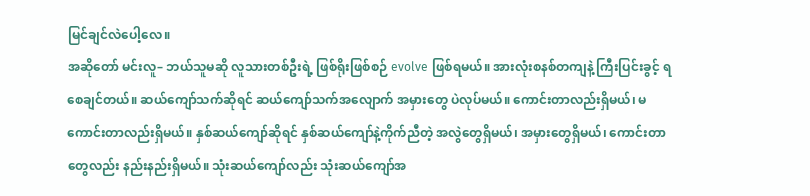မြင်ချင်လဲပေါ့လေ။
အဆိုတော် မင်းလူ– ဘယ်သူမဆို လူသားတစ်ဦးရဲ့ ဖြစ်ရိုးဖြစ်စဉ် evolve ဖြစ်ရမယ်။ အားလုံးစနစ်တကျနဲ့ ကြီးပြင်းခွင့် ရစေချင်တယ်။ ဆယ်ကျော်သက်ဆိုရင် ဆယ်ကျော်သက်အလျောက် အမှားတွေ ပဲလုပ်မယ်။ ကောင်းတာလည်းရှိမယ်၊ မကောင်းတာလည်းရှိမယ်။ နှစ်ဆယ်ကျော်ဆိုရင် နှစ်ဆယ်ကျော်နဲ့ကိုက်ညီတဲ့ အလွဲတွေရှိမယ်၊ အမှားတွေရှိမယ်၊ ကောင်းတာတွေလည်း နည်းနည်းရှိမယ်။ သုံးဆယ်ကျော်လည်း သုံးဆယ်ကျော်အ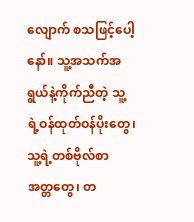လျောက် စသဖြင့်ပေါ့နော်။ သူ့အသက်အရွယ်နဲ့ကိုက်ညီတဲ့ သူ့ရဲ့ဝန်ထုတ်ဝန်ပိုးတွေ၊ သူ့ရဲ့တစ်ဗိုလ်စာ အတ္တတွေ၊ တ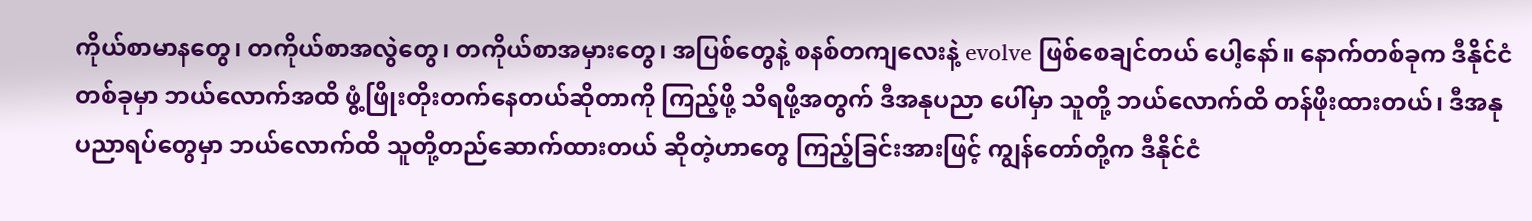ကိုယ်စာမာနတွေ၊ တကိုယ်စာအလွဲတွေ၊ တကိုယ်စာအမှားတွေ၊ အပြစ်တွေနဲ့ စနစ်တကျလေးနဲ့ evolve ဖြစ်စေချင်တယ် ပေါ့နော်။ နောက်တစ်ခုက ဒီနိုင်ငံတစ်ခုမှာ ဘယ်လောက်အထိ ဖွံ့ဖြိုးတိုးတက်နေတယ်ဆိုတာကို ကြည့်ဖို့ သိရဖို့အတွက် ဒီအနုပညာ ပေါ်မှာ သူတို့ ဘယ်လောက်ထိ တန်ဖိုးထားတယ်၊ ဒီအနုပညာရပ်တွေမှာ ဘယ်လောက်ထိ သူတို့တည်ဆောက်ထားတယ် ဆိုတဲ့ဟာတွေ ကြည့်ခြင်းအားဖြင့် ကျွန်တော်တို့က ဒီနိုင်ငံ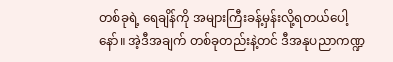တစ်ခုရဲ့ ရေချိန်ကို အများကြီးခန့်မှန်းလို့ရတယ်ပေါ့နော်။ အဲ့ဒီအချက် တစ်ခုတည်းနဲ့တင် ဒီအနုပညာကဏ္ဍ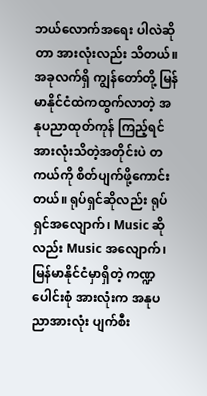ဘယ်လောက်အရေး ပါလဲဆိုတာ အားလုံးလည်း သိတယ်။ အခုလက်ရှိ ကျွန်တော်တို့ မြန်မာနိုင်ငံထဲကထွက်လာတဲ့ အနုပညာထုတ်ကုန် ကြည့်ရင် အားလုံးသိတဲ့အတိုင်းပဲ တကယ်ကို စိတ်ပျက်ဖို့ကောင်းတယ်။ ရုပ်ရှင်ဆိုလည်း ရုပ်ရှင်အလျောက်၊ Music ဆိုလည်း Music အလျောက်၊ မြန်မာနိုင်ငံမှာရှိတဲ့ ကဏ္ဍပေါင်းစုံ အားလုံးက အနုပညာအားလုံး ပျက်စီး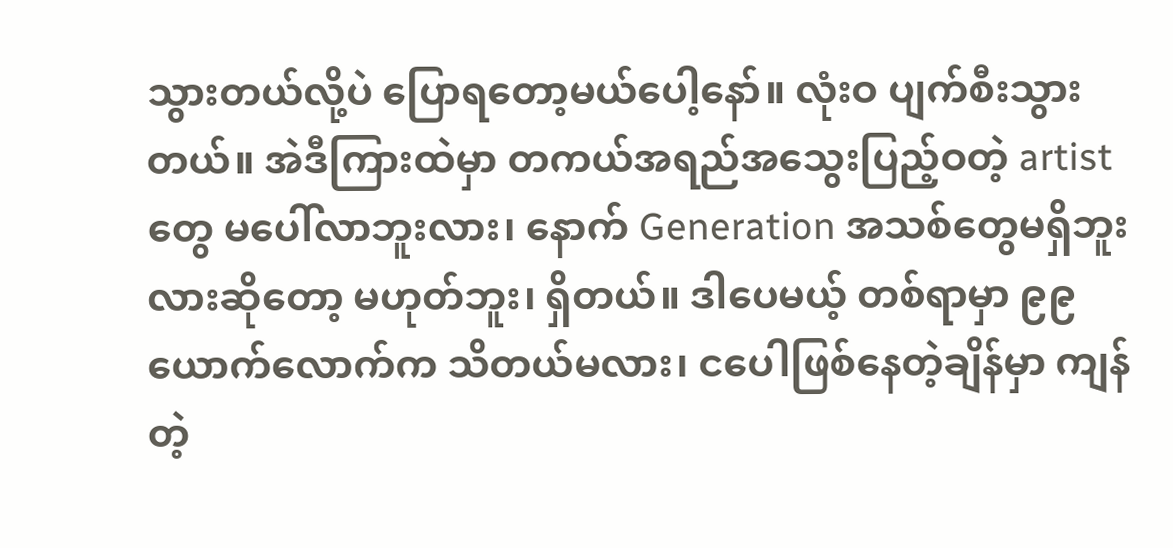သွားတယ်လို့ပဲ ပြောရတော့မယ်ပေါ့နော်။ လုံးဝ ပျက်စီးသွားတယ်။ အဲဒီကြားထဲမှာ တကယ်အရည်အသွေးပြည့်ဝတဲ့ artist တွေ မပေါ်လာဘူးလား၊ နောက် Generation အသစ်တွေမရှိဘူးလားဆိုတော့ မဟုတ်ဘူး၊ ရှိတယ်။ ဒါပေမယ့် တစ်ရာမှာ ၉၉ ယောက်လောက်က သိတယ်မလား၊ ငပေါဖြစ်နေတဲ့ချိန်မှာ ကျန်တဲ့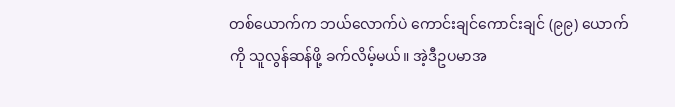တစ်ယောက်က ဘယ်လောက်ပဲ ကောင်းချင်ကောင်းချင် (၉၉) ယောက်ကို သူလွန်ဆန်ဖို့ ခက်လိမ့်မယ်။ အဲ့ဒီဥပမာအ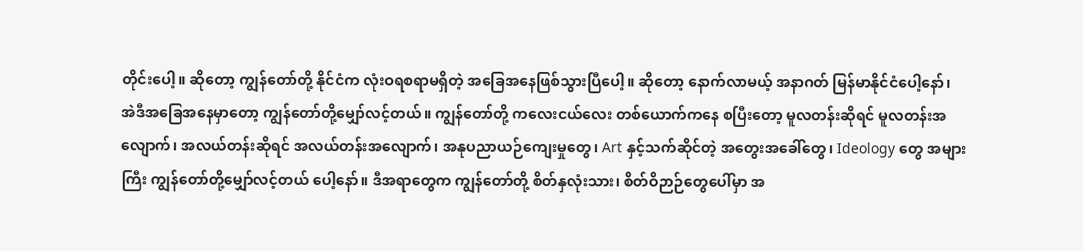တိုင်းပေါ့။ ဆိုတော့ ကျွန်တော်တို့ နိုင်ငံက လုံးဝရစရာမရှိတဲ့ အခြေအနေဖြစ်သွားပြီပေါ့။ ဆိုတော့ နောက်လာမယ့် အနာဂတ် မြန်မာနိုင်ငံပေါ့နော်၊ အဲဒီအခြေအနေမှာတော့ ကျွန်တော်တို့မျှော်လင့်တယ်။ ကျွန်တော်တို့ ကလေးငယ်လေး တစ်ယောက်ကနေ စပြီးတော့ မူလတန်းဆိုရင် မူလတန်းအလျောက်၊ အလယ်တန်းဆိုရင် အလယ်တန်းအလျောက်၊ အနုပညာယဉ်ကျေးမှုတွေ၊ Art နှင့်သက်ဆိုင်တဲ့ အတွေးအခေါ်တွေ၊ Ideology တွေ အများကြီး ကျွန်တော်တို့မျှော်လင့်တယ် ပေါ့နော်။ ဒီအရာတွေက ကျွန်တော်တို့ စိတ်နှလုံးသား၊ စိတ်ဝိဉာဉ်တွေပေါ်မှာ အ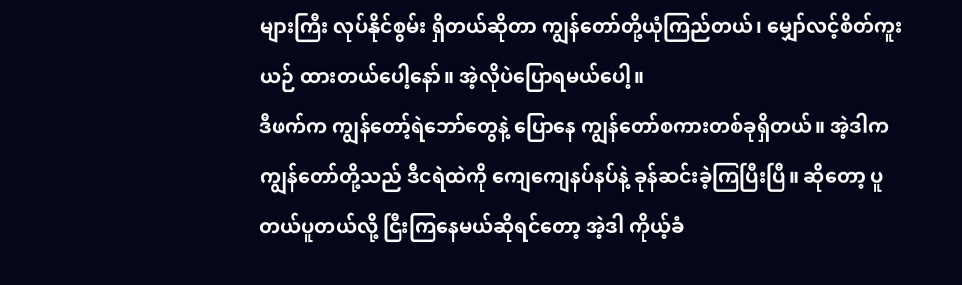များကြီး လုပ်နိုင်စွမ်း ရှိတယ်ဆိုတာ ကျွန်တော်တို့ယုံကြည်တယ်၊ မျှော်လင့်စိတ်ကူးယဉ် ထားတယ်ပေါ့နော်။ အဲ့လိုပဲပြောရမယ်ပေါ့။
ဒီဖက်က ကျွန်တော့်ရဲဘော်တွေနဲ့ ပြောနေ ကျွန်တော်စကားတစ်ခုရှိတယ်။ အဲ့ဒါက ကျွန်တော်တို့သည် ဒီငရဲထဲကို ကျေကျေနပ်နပ်နဲ့ ခုန်ဆင်းခဲ့ကြပြီးပြီ။ ဆိုတော့ ပူတယ်ပူတယ်လို့ ငြီးကြနေမယ်ဆိုရင်တော့ အဲ့ဒါ ကိုယ့်ခံ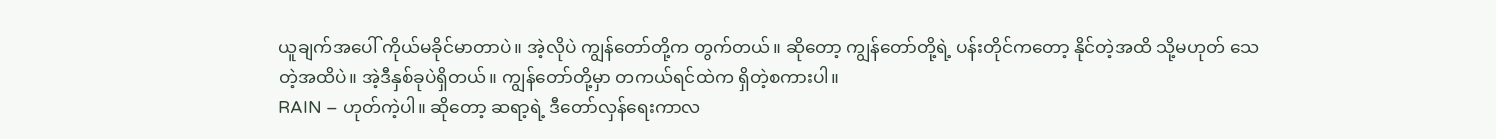ယူချက်အပေါ် ကိုယ်မခိုင်မာတာပဲ။ အဲ့လိုပဲ ကျွန်တော်တို့က တွက်တယ်။ ဆိုတော့ ကျွန်တော်တို့ရဲ့ ပန်းတိုင်ကတော့ နိုင်တဲ့အထိ သို့မဟုတ် သေတဲ့အထိပဲ။ အဲ့ဒီနှစ်ခုပဲရှိတယ်။ ကျွန်တော်တို့မှာ တကယ်ရင်ထဲက ရှိတဲ့စကားပါ။
RAIN – ဟုတ်ကဲ့ပါ။ ဆိုတော့ ဆရာ့ရဲ့ ဒီတော်လှန်ရေးကာလ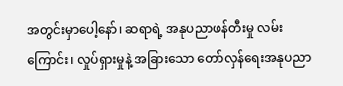အတွင်းမှာပေါ့နော်၊ ဆရာရဲ့ အနုပညာဖန်တီးမှု လမ်းကြောင်း၊ လှုပ်ရှားမှုနဲ့ အခြားသော တော်လှန်ရေးအနုပညာ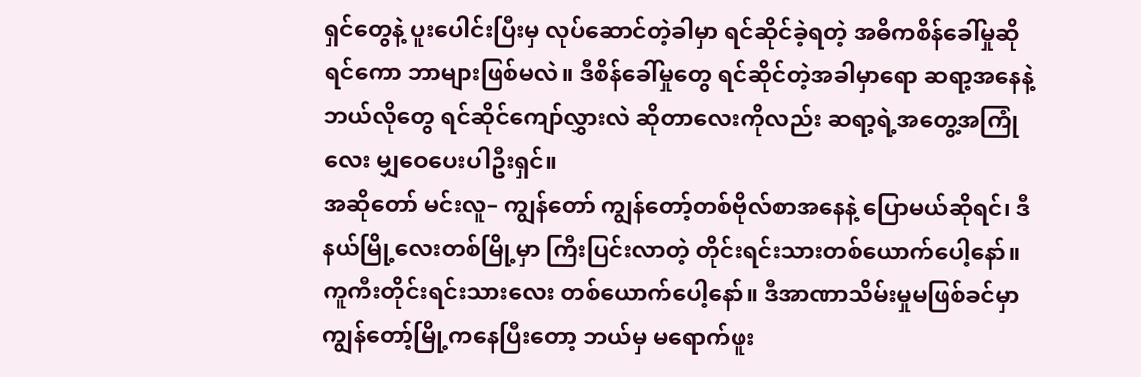ရှင်တွေနဲ့ ပူးပေါင်းပြီးမှ လုပ်ဆောင်တဲ့ခါမှာ ရင်ဆိုင်ခဲ့ရတဲ့ အဓိကစိန်ခေါ်မှုဆိုရင်ကော ဘာများဖြစ်မလဲ။ ဒီစိန်ခေါ်မှုတွေ ရင်ဆိုင်တဲ့အခါမှာရော ဆရာ့အနေနဲ့ ဘယ်လိုတွေ ရင်ဆိုင်ကျော်လွှားလဲ ဆိုတာလေးကိုလည်း ဆရာ့ရဲ့အတွေ့အကြုံလေး မျှဝေပေးပါဦးရှင်။
အဆိုတော် မင်းလူ– ကျွန်တော် ကျွန်တော့်တစ်ဗိုလ်စာအနေနဲ့ ပြောမယ်ဆိုရင်၊ ဒီနယ်မြို့လေးတစ်မြို့မှာ ကြီးပြင်းလာတဲ့ တိုင်းရင်းသားတစ်ယောက်ပေါ့နော်။ ကူကီးတိုင်းရင်းသားလေး တစ်ယောက်ပေါ့နော်။ ဒီအာဏာသိမ်းမှုမဖြစ်ခင်မှာ ကျွန်တော့်မြို့ကနေပြီးတော့ ဘယ်မှ မရောက်ဖူး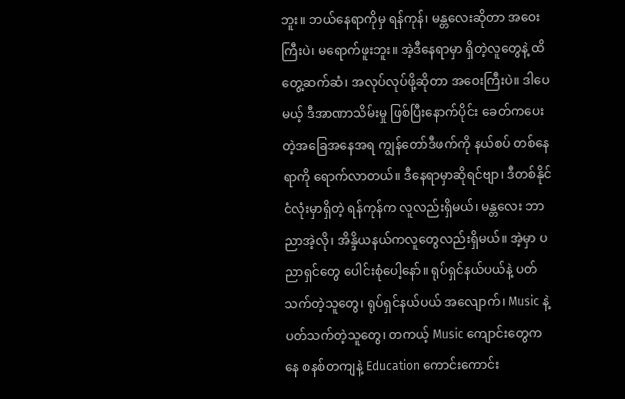ဘူး။ ဘယ်နေရာကိုမှ ရန်ကုန်၊ မန္တလေးဆိုတာ အဝေးကြီးပဲ၊ မရောက်ဖူးဘူး။ အဲ့ဒီနေရာမှာ ရှိတဲ့လူတွေနဲ့ ထိတွေ့ဆက်ဆံ၊ အလုပ်လုပ်ဖို့ဆိုတာ အဝေးကြီးပဲ။ ဒါပေမယ့် ဒီအာဏာသိမ်းမှု ဖြစ်ပြီးနောက်ပိုင်း ခေတ်ကပေးတဲ့အခြေအနေအရ ကျွန်တော်ဒီဖက်ကို နယ်စပ် တစ်နေရာကို ရောက်လာတယ်။ ဒီနေရာမှာဆိုရင်ဗျာ၊ ဒီတစ်နိုင်ငံလုံးမှာရှိတဲ့ ရန်ကုန်က လူလည်းရှိမယ်၊ မန္တလေး ဘာညာအဲ့လို၊ အိန္ဒိယနယ်ကလူတွေလည်းရှိမယ်။ အဲ့မှာ ပညာရှင်တွေ ပေါင်းစုံပေါ့နော်။ ရုပ်ရှင်နယ်ပယ်နဲ့ ပတ်သက်တဲ့သူတွေ၊ ရုပ်ရှင်နယ်ပယ် အလျောက်၊ Music နဲ့ပတ်သက်တဲ့သူတွေ၊ တကယ့် Music ကျောင်းတွေကနေ စနစ်တကျနဲ့ Education ကောင်းကောင်း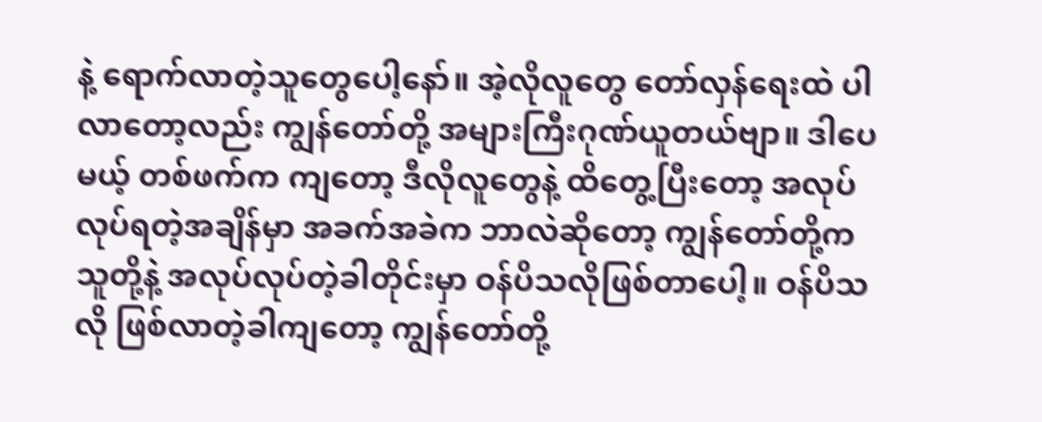နဲ့ ရောက်လာတဲ့သူတွေပေါ့နော်။ အဲ့လိုလူတွေ တော်လှန်ရေးထဲ ပါလာတော့လည်း ကျွန်တော်တို့ အများကြီးဂုဏ်ယူတယ်ဗျာ။ ဒါပေမယ့် တစ်ဖက်က ကျတော့ ဒီလိုလူတွေနဲ့ ထိတွေ့ပြီးတော့ အလုပ်လုပ်ရတဲ့အချိန်မှာ အခက်အခဲက ဘာလဲဆိုတော့ ကျွန်တော်တို့က သူတို့နဲ့ အလုပ်လုပ်တဲ့ခါတိုင်းမှာ ဝန်ပိသလိုဖြစ်တာပေါ့။ ဝန်ပိသလို ဖြစ်လာတဲ့ခါကျတော့ ကျွန်တော်တို့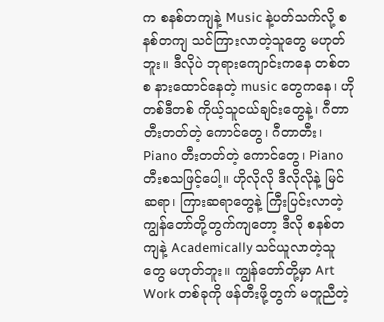က စနစ်တကျနဲ့ Music နဲ့ပတ်သက်လို့ စနစ်တကျ သင်ကြားလာတဲ့သူတွေ မဟုတ်ဘူး။ ဒီလိုပဲ ဘုရားကျောင်းကနေ တစ်တစ နားထောင်နေတဲ့ music တွေကနေ၊ ဟိုတစ်ဒီတစ် ကိုယ့်သူငယ်ချင်းတွေနဲ့၊ ဂီတာတီးတတ်တဲ့ ကောင်တွေ၊ ဂီတာတီး၊ Piano တီးတတ်တဲ့ ကောင်တွေ၊ Piano တီးစသဖြင့်ပေါ့။ ဟိုလိုလို ဒီလိုလိုနဲ့ မြင်ဆရာ၊ ကြားဆရာတွေနဲ့ ကြီးပြင်းလာတဲ့ ကျွန်တော်တို့တွက်ကျတော့ ဒီလို စနစ်တကျနဲ့ Academically သင်ယူလာတဲ့သူတွေ မဟုတ်ဘူး။ ကျွန်တော်တို့မှာ Art Work တစ်ခုကို ဖန်တီးဖို့တွက် မတူညီတဲ့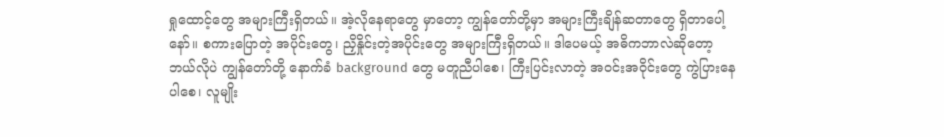ရှုထောင့်တွေ အများကြီးရှိတယ်။ အဲ့လိုနေရာတွေ မှာတော့ ကျွန်တော်တို့မှာ အများကြီးချိန်ဆတာတွေ ရှိတာပေါ့နော်။ စကားပြောတဲ့ အပိုင်းတွေ၊ ညှိနှိုင်းတဲ့အပိုင်းတွေ အများကြီးရှိတယ်။ ဒါပေမယ့် အဓိကဘာလဲဆိုတော့ ဘယ်လိုပဲ ကျွန်တော်တို့ နောက်ခံ background တွေ မတူညီပါစေ၊ ကြီးပြင်းလာတဲ့ အဝင်းအဝိုင်းတွေ ကွဲပြားနေပါစေ၊ လူမျိုး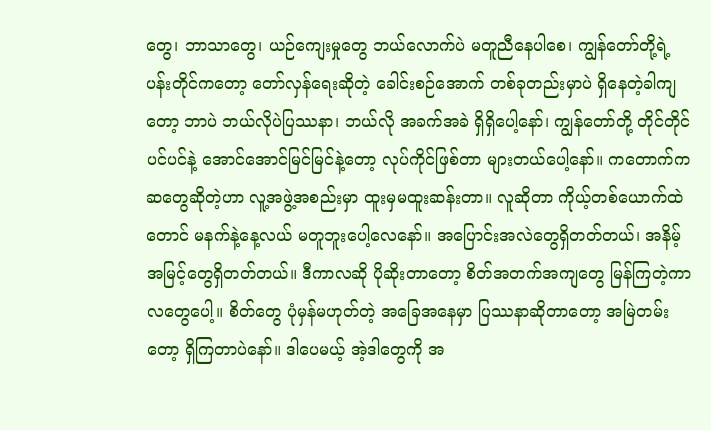တွေ၊ ဘာသာတွေ၊ ယဉ်ကျေးမှုတွေ ဘယ်လောက်ပဲ မတူညီနေပါစေ၊ ကျွန်တော်တို့ရဲ့ ပန်းတိုင်ကတော့ တော်လှန်ရေးဆိုတဲ့ ခေါင်းစဉ်အောက် တစ်ခုတည်းမှာပဲ ရှိနေတဲ့ခါကျတော့ ဘာပဲ ဘယ်လိုပဲပြဿနာ၊ ဘယ်လို အခက်အခဲ ရှိရှိပေါ့နော်၊ ကျွန်တော်တို့ တိုင်တိုင်ပင်ပင်နဲ့ အောင်အောင်မြင်မြင်နဲ့တော့ လုပ်ကိုင်ဖြစ်တာ များတယ်ပေါ့နော်။ ကတောက်ကဆတွေဆိုတဲ့ဟာ လူ့အဖွဲ့အစည်းမှာ ထူးမှမထူးဆန်းတာ။ လူဆိုတာ ကိုယ့်တစ်ယောက်ထဲတောင် မနက်နဲ့နေ့လယ် မတူဘူးပေါ့လေနော်။ အပြောင်းအလဲတွေရှိတတ်တယ်၊ အနိမ့်အမြင့်တွေရှိတတ်တယ်။ ဒီကာလဆို ပိုဆိုးတာတော့ စိတ်အတက်အကျတွေ မြန်ကြတဲ့ကာလတွေပေါ့။ စိတ်တွေ ပုံမှန်မဟုတ်တဲ့ အခြေအနေမှာ ပြဿနာဆိုတာတော့ အမြဲတမ်းတော့ ရှိကြတာပဲနော်။ ဒါပေမယ့် အဲ့ဒါတွေကို အ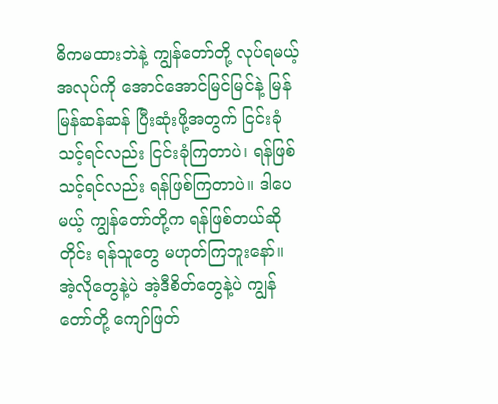ဓိကမထားဘဲနဲ့ ကျွန်တော်တို့ လုပ်ရမယ့်အလုပ်ကို အောင်အောင်မြင်မြင်နဲ့ မြန်မြန်ဆန်ဆန် ပြီးဆုံးဖို့အတွက် ငြင်းခုံသင့်ရင်လည်း ငြင်းခုံကြတာပဲ၊ ရန်ဖြစ်သင့်ရင်လည်း ရန်ဖြစ်ကြတာပဲ။ ဒါပေမယ့် ကျွန်တော်တို့က ရန်ဖြစ်တယ်ဆိုတိုင်း ရန်သူတွေ မဟုတ်ကြဘူးနော်။ အဲ့လိုတွေနဲ့ပဲ အဲ့ဒီစိတ်တွေနဲ့ပဲ ကျွန်တော်တို့ ကျော်ဖြတ်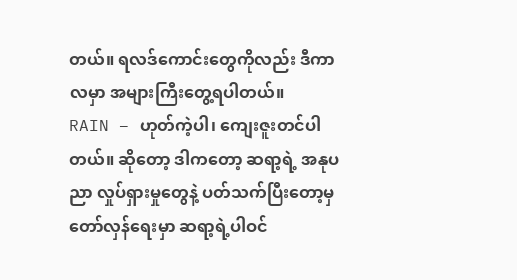တယ်။ ရလဒ်ကောင်းတွေကိုလည်း ဒီကာလမှာ အများကြီးတွေ့ရပါတယ်။
RAIN – ဟုတ်ကဲ့ပါ၊ ကျေးဇူးတင်ပါတယ်။ ဆိုတော့ ဒါကတော့ ဆရာ့ရဲ့ အနုပညာ လှုပ်ရှားမှုတွေနဲ့ ပတ်သက်ပြီးတော့မှ တော်လှန်ရေးမှာ ဆရာ့ရဲ့ပါဝင်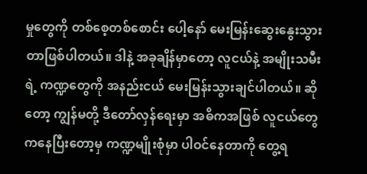မှုတွေကို တစ်စေ့တစ်စောင်း ပေါ့နော် မေးမြန်းဆွေးနွေးသွားတာဖြစ်ပါတယ်။ ဒါနဲ့ အခုချိန်မှာတော့ လူငယ်နဲ့ အမျိုးသမီးရဲ့ ကဏ္ဍတွေကို အနည်းငယ် မေးမြန်းသွားချင်ပါတယ်။ ဆိုတော့ ကျွန်မတို့ ဒီတော်လှန်ရေးမှာ အဓိကအဖြစ် လူငယ်တွေကနေပြီးတော့မှ ကဏ္ဍမျိုးစုံမှာ ပါဝင်နေတာကို တွေ့ရ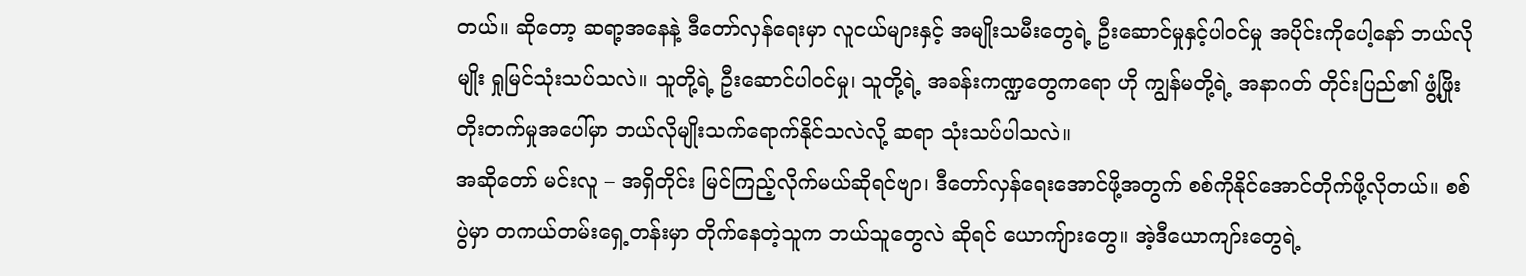တယ်။ ဆိုတော့ ဆရာ့အနေနဲ့ ဒီတော်လှန်ရေးမှာ လူငယ်များနှင့် အမျိုးသမီးတွေရဲ့ ဦးဆောင်မှုနှင့်ပါဝင်မှု အပိုင်းကိုပေါ့နော် ဘယ်လိုမျိုး ရှုမြင်သုံးသပ်သလဲ။ သူတို့ရဲ့ ဦးဆောင်ပါဝင်မှု၊ သူတို့ရဲ့ အခန်းကဏ္ဍတွေကရော ဟို ကျွန်မတို့ရဲ့ အနာဂတ် တိုင်းပြည်၏ ဖွံ့ဖြိုးတိုးတက်မှုအပေါ်မှာ ဘယ်လိုမျိုးသက်ရောက်နိုင်သလဲလို့ ဆရာ သုံးသပ်ပါသလဲ။
အဆိုတော် မင်းလူ – အရှိတိုင်း မြင်ကြည့်လိုက်မယ်ဆိုရင်ဗျာ၊ ဒီတော်လှန်ရေးအောင်ဖို့အတွက် စစ်ကိုနိုင်အောင်တိုက်ဖို့လိုတယ်။ စစ်ပွဲမှာ တကယ်တမ်းရှေ့တန်းမှာ တိုက်နေတဲ့သူက ဘယ်သူတွေလဲ ဆိုရင် ယောကျ်ားတွေ။ အဲ့ဒီယောကျာ်းတွေရဲ့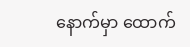နောက်မှာ ထောက်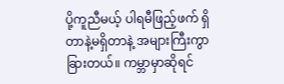ပို့ကူညီမယ့် ပါရမီဖြည့်ဖက် ရှိတာနဲ့မရှိတာနဲ့ အများကြီးကွာခြားတယ်။ ကမ္ဘာမှာဆိုရင်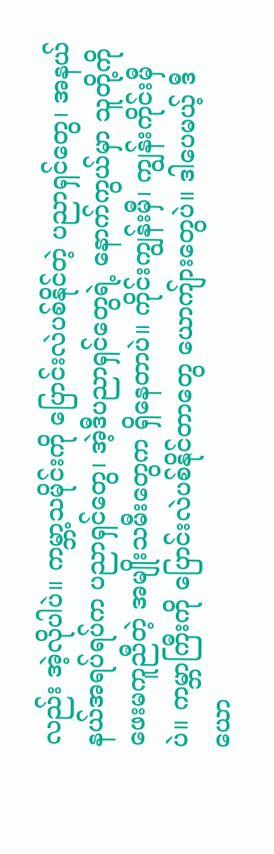လည်း အဲ့လိုပါပဲ။ ကမ္ဘာ့သမိုင်းကို ပြောင်းလဲပစ်နိုင်တဲ့ ပညာရှင်တွေ၊ အနယ်နယ်အရပ်ရပ်က ပညာရှင်တွေ၊ အဲ့ဒီပညာရှင်တွေရဲ့ နောက်ကွယ်မှာ သူတို့ကို ဖေးမကူညီတဲ့ အမျိုးသမီးတွေက ရှိနေတာပဲ။ ကိုင်းကျွန်းမှီ၊ ကျွန်းကိုင်းမှီပဲ။ ကမ္ဘာကြီးကို ပြောင်းလဲပစ်နိုင်တာတွေ ယောကျ်ားတွေပဲ။ ဒါပေမယ့် ဒီယော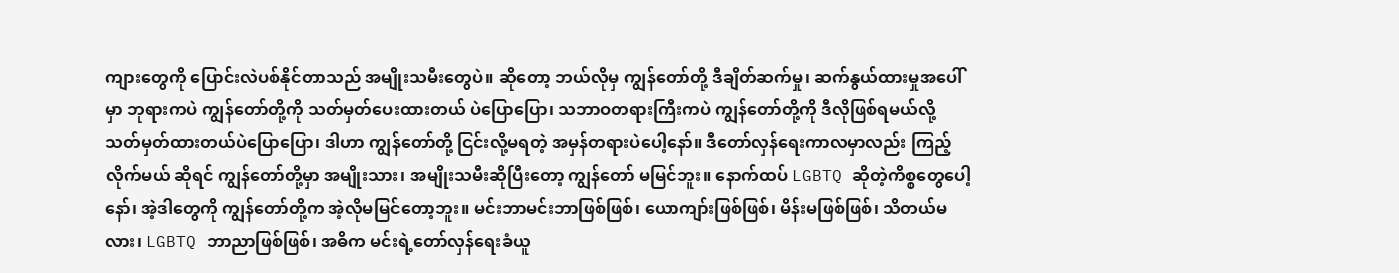ကျားတွေကို ပြောင်းလဲပစ်နိုင်တာသည် အမျိုးသမီးတွေပဲ။ ဆိုတော့ ဘယ်လိုမှ ကျွန်တော်တို့ ဒီချိတ်ဆက်မှု၊ ဆက်နွယ်ထားမှုအပေါ်မှာ ဘုရားကပဲ ကျွန်တော်တို့ကို သတ်မှတ်ပေးထားတယ် ပဲပြောပြော၊ သဘာဝတရားကြီးကပဲ ကျွန်တော်တို့ကို ဒီလိုဖြစ်ရမယ်လို့ သတ်မှတ်ထားတယ်ပဲပြောပြော၊ ဒါဟာ ကျွန်တော်တို့ ငြင်းလို့မရတဲ့ အမှန်တရားပဲပေါ့နော်။ ဒီတော်လှန်ရေးကာလမှာလည်း ကြည့်လိုက်မယ် ဆိုရင် ကျွန်တော်တို့မှာ အမျိုးသား၊ အမျိုးသမီးဆိုပြီးတော့ ကျွန်တော် မမြင်ဘူး။ နောက်ထပ် LGBTQ ဆိုတဲ့ကိစ္စတွေပေါ့နော်၊ အဲ့ဒါတွေကို ကျွန်တော်တို့က အဲ့လိုမမြင်တော့ဘူး။ မင်းဘာမင်းဘာဖြစ်ဖြစ်၊ ယောကျာ်းဖြစ်ဖြစ်၊ မိန်းမဖြစ်ဖြစ်၊ သိတယ်မလား၊ LGBTQ ဘာညာဖြစ်ဖြစ်၊ အဓိက မင်းရဲ့တော်လှန်ရေးခံယူ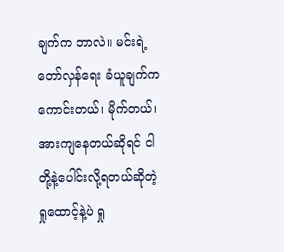ချက်က ဘာလဲ။ မင်းရဲ့တော်လှန်ရေး ခံယူချက်က ကောင်းတယ်၊ မိုက်တယ်၊ အားကျနေတယ်ဆိုရင် ငါတို့နဲ့ပေါင်းလို့ရတယ်ဆိုတဲ့ ရှုထောင့်နဲ့ပဲ ရှု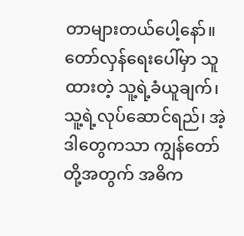တာများတယ်ပေါ့နော်။ တော်လှန်ရေးပေါ်မှာ သူထားတဲ့ သူ့ရဲ့ခံယူချက်၊ သူ့ရဲ့လုပ်ဆောင်ရည်၊ အဲ့ဒါတွေကသာ ကျွန်တော်တို့အတွက် အဓိက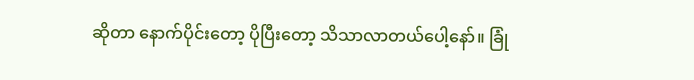ဆိုတာ နောက်ပိုင်းတော့ ပိုပြီးတော့ သိသာလာတယ်ပေါ့နော်။ ခြုံ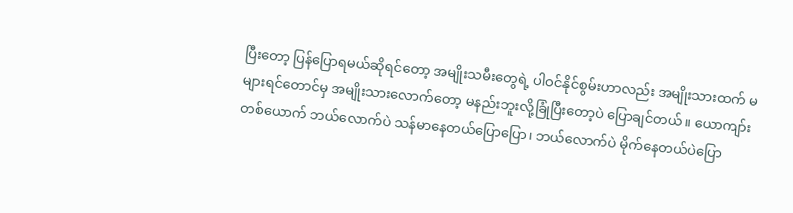ပြီးတော့ ပြန်ပြောရမယ်ဆိုရင်တော့ အမျိုးသမီးတွေရဲ့ ပါဝင်နိုင်စွမ်းဟာလည်း အမျိုးသားထက် မများရင်တောင်မှ အမျိုးသားလောက်တော့ မနည်းဘူးလို့ခြုံပြီးတော့ပဲ ပြောချင်တယ်။ ယောကျာ်းတစ်ယောက် ဘယ်လောက်ပဲ သန်မာနေတယ်ပြောပြော၊ ဘယ်လောက်ပဲ မိုက်နေတယ်ပဲပြော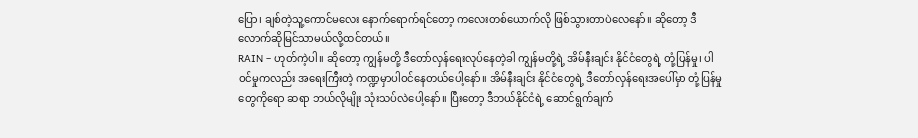ပြော၊ ချစ်တဲ့သူ့ကောင်မလေး နောက်ရောက်ရင်တော့ ကလေးတစ်ယောက်လို ဖြစ်သွားတာပဲလေနော်။ ဆိုတော့ ဒီလောက်ဆိုမြင်သာမယ်လို့ထင်တယ်။
RAIN – ဟုတ်ကဲ့ပါ။ ဆိုတော့ ကျွန်မတို့ ဒီတော်လှန်ရေးလုပ်နေတဲ့ခါ ကျွန်မတို့ရဲ့ အိမ်နီးချင်း နိုင်ငံတွေရဲ့ တုံ့ပြန်မှု၊ ပါဝင်မှုကလည်း အရေးကြီးတဲ့ ကဏ္ဍမှာပါဝင်နေတယ်ပေါ့နော်။ အိမ်နီးချင်း နိုင်ငံတွေရဲ့ ဒီတော်လှန်ရေးအပေါ်မှာ တုံ့ပြန်မှုတွေကိုရော ဆရာ ဘယ်လိုမျိုး သုံးသပ်လဲပေါ့နော်။ ပြီးတော့ ဒီဘယ်နိုင်ငံရဲ့ ဆောင်ရွက်ချက်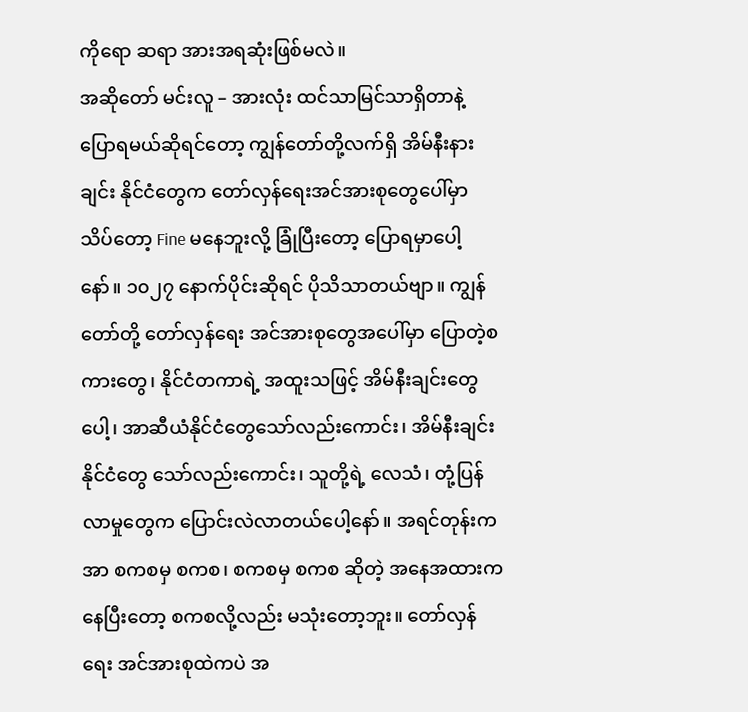ကိုရော ဆရာ အားအရဆုံးဖြစ်မလဲ။
အဆိုတော် မင်းလူ – အားလုံး ထင်သာမြင်သာရှိတာနဲ့ ပြောရမယ်ဆိုရင်တော့ ကျွန်တော်တို့လက်ရှိ အိမ်နီးနားချင်း နိုင်ငံတွေက တော်လှန်ရေးအင်အားစုတွေပေါ်မှာ သိပ်တော့ Fine မနေဘူးလို့ ခြုံပြီးတော့ ပြောရမှာပေါ့နော်။ ၁၀၂၇ နောက်ပိုင်းဆိုရင် ပိုသိသာတယ်ဗျာ။ ကျွန်တော်တို့ တော်လှန်ရေး အင်အားစုတွေအပေါ်မှာ ပြောတဲ့စကားတွေ၊ နိုင်ငံတကာရဲ့ အထူးသဖြင့် အိမ်နီးချင်းတွေပေါ့၊ အာဆီယံနိုင်ငံတွေသော်လည်းကောင်း၊ အိမ်နီးချင်းနိုင်ငံတွေ သော်လည်းကောင်း၊ သူတို့ရဲ့ လေသံ၊ တုံ့ပြန်လာမှုတွေက ပြောင်းလဲလာတယ်ပေါ့နော်။ အရင်တုန်းက အာ စကစမှ စကစ၊ စကစမှ စကစ ဆိုတဲ့ အနေအထားကနေပြီးတော့ စကစလို့လည်း မသုံးတော့ဘူး။ တော်လှန်ရေး အင်အားစုထဲကပဲ အ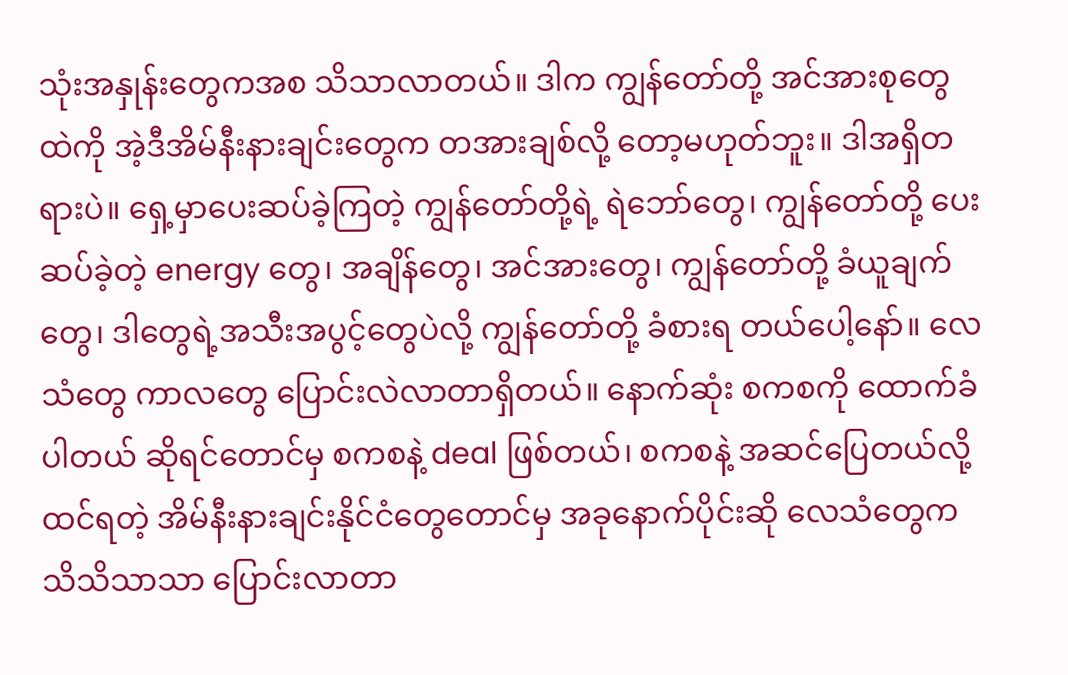သုံးအနှုန်းတွေကအစ သိသာလာတယ်။ ဒါက ကျွန်တော်တို့ အင်အားစုတွေထဲကို အဲ့ဒီအိမ်နီးနားချင်းတွေက တအားချစ်လို့ တော့မဟုတ်ဘူး။ ဒါအရှိတရားပဲ။ ရှေ့မှာပေးဆပ်ခဲ့ကြတဲ့ ကျွန်တော်တို့ရဲ့ ရဲဘော်တွေ၊ ကျွန်တော်တို့ ပေးဆပ်ခဲ့တဲ့ energy တွေ၊ အချိန်တွေ၊ အင်အားတွေ၊ ကျွန်တော်တို့ ခံယူချက်တွေ၊ ဒါတွေရဲ့အသီးအပွင့်တွေပဲလို့ ကျွန်တော်တို့ ခံစားရ တယ်ပေါ့နော်။ လေသံတွေ ကာလတွေ ပြောင်းလဲလာတာရှိတယ်။ နောက်ဆုံး စကစကို ထောက်ခံပါတယ် ဆိုရင်တောင်မှ စကစနဲ့ deal ဖြစ်တယ်၊ စကစနဲ့ အဆင်ပြေတယ်လို့ ထင်ရတဲ့ အိမ်နီးနားချင်းနိုင်ငံတွေတောင်မှ အခုနောက်ပိုင်းဆို လေသံတွေက သိသိသာသာ ပြောင်းလာတာ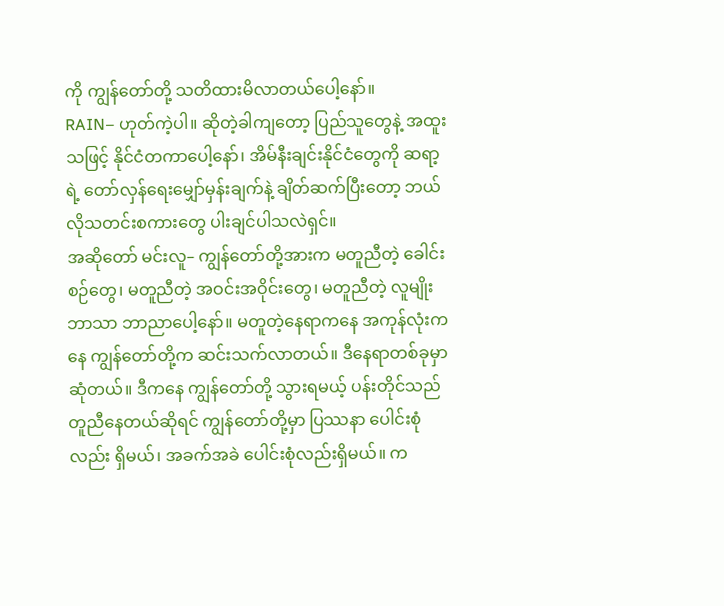ကို ကျွန်တော်တို့ သတိထားမိလာတယ်ပေါ့နော်။
RAIN– ဟုတ်ကဲ့ပါ။ ဆိုတဲ့ခါကျတော့ ပြည်သူတွေနဲ့ အထူးသဖြင့် နိုင်ငံတကာပေါ့နော်၊ အိမ်နီးချင်းနိုင်ငံတွေကို ဆရာ့ရဲ့ တော်လှန်ရေးမျှော်မှန်းချက်နဲ့ ချိတ်ဆက်ပြီးတော့ ဘယ်လိုသတင်းစကားတွေ ပါးချင်ပါသလဲရှင်။
အဆိုတော် မင်းလူ– ကျွန်တော်တို့အားက မတူညီတဲ့ ခေါင်းစဉ်တွေ၊ မတူညီတဲ့ အဝင်းအဝိုင်းတွေ၊ မတူညီတဲ့ လူမျိုးဘာသာ ဘာညာပေါ့နော်။ မတူတဲ့နေရာကနေ အကုန်လုံးကနေ ကျွန်တော်တို့က ဆင်းသက်လာတယ်။ ဒီနေရာတစ်ခုမှာ ဆုံတယ်။ ဒီကနေ ကျွန်တော်တို့ သွားရမယ့် ပန်းတိုင်သည် တူညီနေတယ်ဆိုရင် ကျွန်တော်တို့မှာ ပြဿနာ ပေါင်းစုံလည်း ရှိမယ်၊ အခက်အခဲ ပေါင်းစုံလည်းရှိမယ်။ က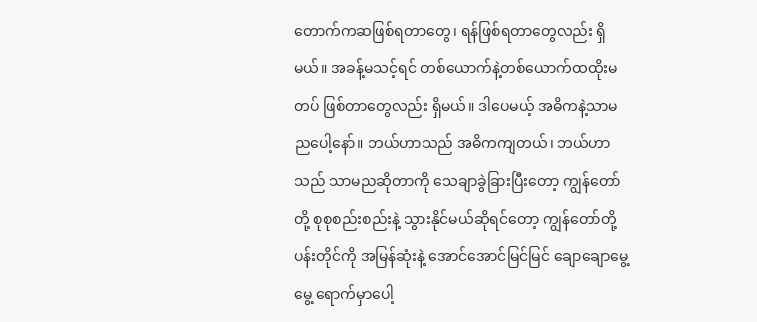တောက်ကဆဖြစ်ရတာတွေ၊ ရန်ဖြစ်ရတာတွေလည်း ရှိမယ်။ အခန့်မသင့်ရင် တစ်ယောက်နဲ့တစ်ယောက်ထထိုးမတပ် ဖြစ်တာတွေလည်း ရှိမယ်။ ဒါပေမယ့် အဓိကနဲ့သာမညပေါ့နော်။ ဘယ်ဟာသည် အဓိကကျတယ်၊ ဘယ်ဟာသည် သာမညဆိုတာကို သေချာခွဲခြားပြီးတော့ ကျွန်တော်တို့ စုစုစည်းစည်းနဲ့ သွားနိုင်မယ်ဆိုရင်တော့ ကျွန်တော်တို့ပန်းတိုင်ကို အမြန်ဆုံးနဲ့ အောင်အောင်မြင်မြင် ချောချောမွေ့မွေ့ ရောက်မှာပေါ့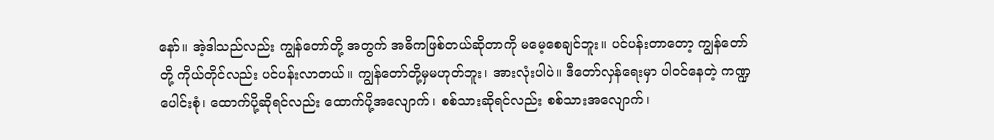နော်။ အဲ့ဒါသည်လည်း ကျွန်တော်တို့ အတွက် အဓိကဖြစ်တယ်ဆိုတာကို မမေ့စေချင်ဘူး။ ပင်ပန်းတာတော့ ကျွန်တော်တို့ ကိုယ်တိုင်လည်း ပင်ပန်းလာတယ်။ ကျွန်တော်တို့မှမဟုတ်ဘူး၊ အားလုံးပါပဲ။ ဒီတော်လှန်ရေးမှာ ပါဝင်နေတဲ့ ကဏ္ဍပေါင်းစုံ၊ ထောက်ပို့ဆိုရင်လည်း ထောက်ပို့အလျောက်၊ စစ်သားဆိုရင်လည်း စစ်သားအလျောက်၊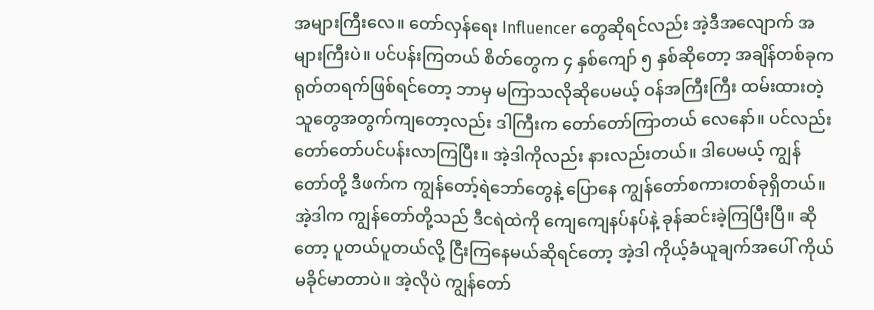အများကြီးလေ။ တော်လှန်ရေး Influencer တွေဆိုရင်လည်း အဲ့ဒီအလျောက် အများကြီးပဲ။ ပင်ပန်းကြတယ် စိတ်တွေက ၄ နှစ်ကျော် ၅ နှစ်ဆိုတော့ အချိန်တစ်ခုက ရုတ်တရက်ဖြစ်ရင်တော့ ဘာမှ မကြာသလိုဆိုပေမယ့် ဝန်အကြီးကြီး ထမ်းထားတဲ့ သူတွေအတွက်ကျတော့လည်း ဒါကြီးက တော်တော်ကြာတယ် လေနော်။ ပင်လည်းတော်တော်ပင်ပန်းလာကြပြီး။ အဲ့ဒါကိုလည်း နားလည်းတယ်။ ဒါပေမယ့် ကျွန်တော်တို့ ဒီဖက်က ကျွန်တော့်ရဲဘော်တွေနဲ့ ပြောနေ ကျွန်တော်စကားတစ်ခုရှိတယ်။ အဲ့ဒါက ကျွန်တော်တို့သည် ဒီငရဲထဲကို ကျေကျေနပ်နပ်နဲ့ ခုန်ဆင်းခဲ့ကြပြီးပြီ။ ဆိုတော့ ပူတယ်ပူတယ်လို့ ငြီးကြနေမယ်ဆိုရင်တော့ အဲ့ဒါ ကိုယ့်ခံယူချက်အပေါ် ကိုယ်မခိုင်မာတာပဲ။ အဲ့လိုပဲ ကျွန်တော်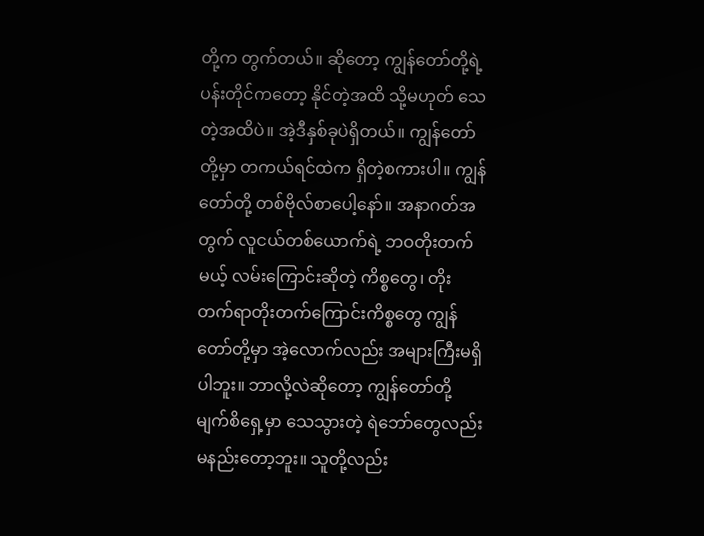တို့က တွက်တယ်။ ဆိုတော့ ကျွန်တော်တို့ရဲ့ ပန်းတိုင်ကတော့ နိုင်တဲ့အထိ သို့မဟုတ် သေတဲ့အထိပဲ။ အဲ့ဒီနှစ်ခုပဲရှိတယ်။ ကျွန်တော်တို့မှာ တကယ်ရင်ထဲက ရှိတဲ့စကားပါ။ ကျွန်တော်တို့ တစ်ဗိုလ်စာပေါ့နော်။ အနာဂတ်အတွက် လူငယ်တစ်ယောက်ရဲ့ ဘဝတိုးတက်မယ့် လမ်းကြောင်းဆိုတဲ့ ကိစ္စတွေ၊ တိုးတက်ရာတိုးတက်ကြောင်းကိစ္စတွေ ကျွန်တော်တို့မှာ အဲ့လောက်လည်း အများကြီးမရှိပါဘူး။ ဘာလို့လဲဆိုတော့ ကျွန်တော်တို့ မျက်စိရှေ့မှာ သေသွားတဲ့ ရဲဘော်တွေလည်း မနည်းတော့ဘူး။ သူတို့လည်း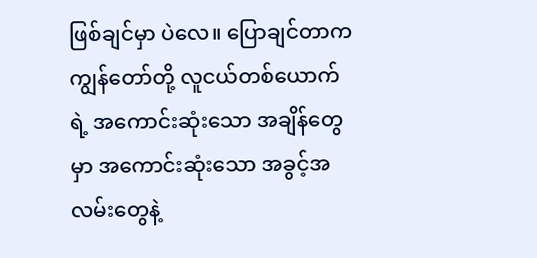ဖြစ်ချင်မှာ ပဲလေ။ ပြောချင်တာက ကျွန်တော်တို့ လူငယ်တစ်ယောက်ရဲ့ အကောင်းဆုံးသော အချိန်တွေမှာ အကောင်းဆုံးသော အခွင့်အလမ်းတွေနဲ့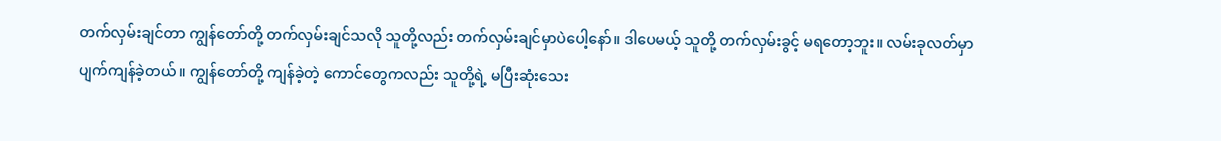တက်လှမ်းချင်တာ ကျွန်တော်တို့ တက်လှမ်းချင်သလို သူတို့လည်း တက်လှမ်းချင်မှာပဲပေါ့နော်။ ဒါပေမယ့် သူတို့ တက်လှမ်းခွင့် မရတော့ဘူး။ လမ်းခုလတ်မှာ ပျက်ကျန်ခဲ့တယ်။ ကျွန်တော်တို့ ကျန်ခဲ့တဲ့ ကောင်တွေကလည်း သူတို့ရဲ့ မပြီးဆုံးသေး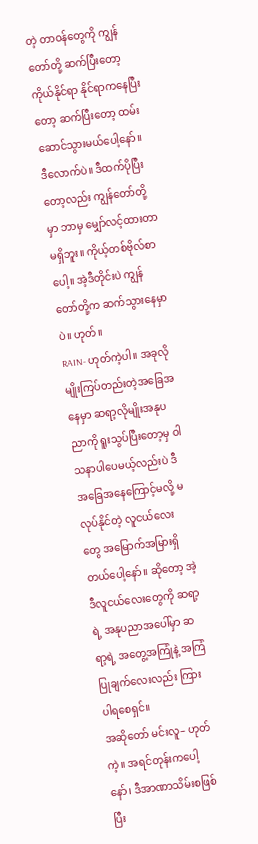တဲ့ တာဝန်တွေကို ကျွန်တော်တို့ ဆက်ပြီးတော့ ကိုယ်နိုင်ရာ နိုင်ရာကနေပြီးတော့ ဆက်ပြီးတော့ ထမ်းဆောင်သွားမယ်ပေါ့နော်။ ဒီလောက်ပဲ။ ဒီထက်ပိုပြီးတော့လည်း ကျွန်တော်တို့မှာ ဘာမှ မျှော်လင့်ထားတာမရှိဘူး။ ကိုယ့်တစ်ဗိုလ်စာပေါ့။ အဲ့ဒီတိုင်းပဲ ကျွန်တော်တို့က ဆက်သွားနေမှာပဲ။ ဟုတ်။
RAIN- ဟုတ်ကဲ့ပါ။ အခုလိုမျိုးကြပ်တည်းတဲ့အခြေအနေမှာ ဆရာ့လိုမျိုးအနုပညာကို ရူးသွပ်ပြီးတော့မှ ဝါသနာပါပေမယ့်လည်းပဲ ဒီအခြေအနေကြောင့်မလို့ မလုပ်နိုင်တဲ့ လူငယ်လေးတွေ အမြောက်အမြားရှိတယ်ပေါ့နော်။ ဆိုတော့ အဲ့ဒီလူငယ်လေးတွေကို ဆရာ့ရဲ့ အနုပညာအပေါ်မှာ ဆရာ့ရဲ့ အတွေ့အကြုံနဲ့ အကြံပြုချက်လေးလည်း ကြားပါရစေရှင်။
အဆိုတော် မင်းလူ– ဟုတ်ကဲ့။ အရင်တုန်းကပေါ့နော်၊ ဒီအာဏာသိမ်းစဖြစ်ပြီး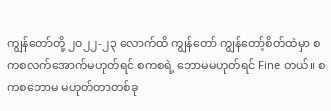ကျွန်တော်တို့ ၂၀၂၂-၂၃ လောက်ထိ ကျွန်တော် ကျွန်တော့်စိတ်ထဲမှာ စကစလက်အောက်မဟုတ်ရင် စကစရဲ့ ဘောမမဟုတ်ရင် Fine တယ်။ စကစဘောမ မဟုတ်တာတစ်ခု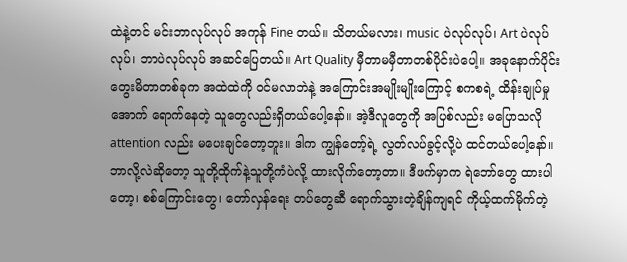ထဲနဲ့တင် မင်းဘာလုပ်လုပ် အကုန် Fine တယ်။ သိတယ်မလား၊ music ပဲလုပ်လုပ်၊ Art ပဲလုပ်လုပ်၊ ဘာပဲလုပ်လုပ် အဆင်ပြေတယ်။ Art Quality မှီတာမမှီတာတစ်ပိုင်းပဲပေါ့။ အခုနောက်ပိုင်း တွေးမိတာတစ်ခုက အထဲထဲကို ဝင်မလာဘဲနဲ့ အကြောင်းအမျိုးမျိုးကြောင့် စကစရဲ့ ထိန်းချုပ်မှုအောက် ရောက်နေတဲ့ သူတွေလည်းရှိတယ်ပေါ့နော်။ အဲ့ဒီလူတွေကို အပြစ်လည်း မပြောသလို attention လည်း မပေးချင်တော့ဘူး။ ဒါက ကျွန်တော့်ရဲ့ လွတ်လပ်ခွင့်လို့ပဲ ထင်တယ်ပေါ့နော်။ ဘာလို့လဲဆိုတော့ သူတို့ထိုက်နဲ့သူတို့ကံပဲလို့ ထားလိုက်တော့တာ။ ဒီဖက်မှာက ရဲဘော်တွေ ထားပါတော့၊ စစ်ကြောင်းတွေ၊ တော်လှန်ရေး တပ်တွေဆီ ရောက်သွားတဲ့ချိန်ကျရင် ကိုယ့်ထက်မိုက်တဲ့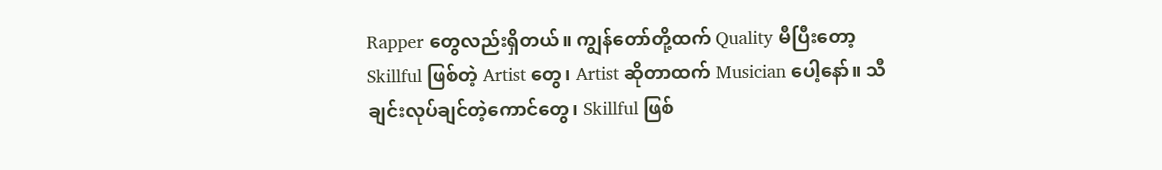Rapper တွေလည်းရှိတယ်။ ကျွန်တော်တို့ထက် Quality မီပြီးတော့ Skillful ဖြစ်တဲ့ Artist တွေ၊ Artist ဆိုတာထက် Musician ပေါ့နော်။ သီချင်းလုပ်ချင်တဲ့ကောင်တွေ၊ Skillful ဖြစ်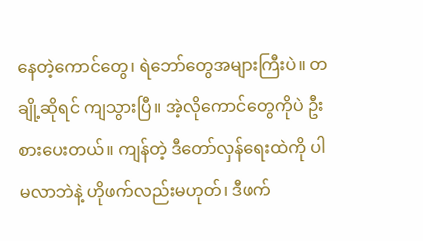နေတဲ့ကောင်တွေ၊ ရဲဘော်တွေအများကြီးပဲ။ တချို့ဆိုရင် ကျသွားပြီ။ အဲ့လိုကောင်တွေကိုပဲ ဦးစားပေးတယ်။ ကျန်တဲ့ ဒီတော်လှန်ရေးထဲကို ပါမလာဘဲနဲ့ ဟိုဖက်လည်းမဟုတ်၊ ဒီဖက်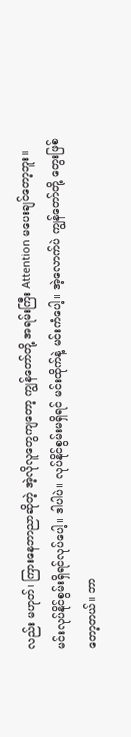လည်း မဟုတ်၊ ကြားနေဘာညာဆိုတဲ့ အဲ့လိုလူတွေကျတော့ ကျွန်တော်တို့ အရမ်းကြီး Attention မပေးချင်တော့ဘူး။ မင်းလုပ်နိုင်စွမ်းရှိရင်လုပ်ပေါ့။ ဒါပါပဲ။ လုပ်နိုင်စွမ်းမရှိရင် မင်းထိုက်နဲ့ မင်းကံပေါ့။ အဲ့လောက်ပဲ ကျွန်တော်တို့ တွေးဖြစ်တော့တယ်။ ဘာ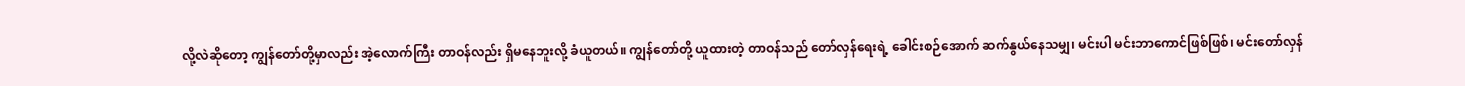လို့လဲဆိုတော့ ကျွန်တော်တို့မှာလည်း အဲ့လောက်ကြီး တာဝန်လည်း ရှိမနေဘူးလို့ ခံယူတယ်။ ကျွန်တော်တို့ ယူထားတဲ့ တာဝန်သည် တော်လှန်ရေးရဲ့ ခေါင်းစဉ်အောက် ဆက်နွယ်နေသမျှ၊ မင်းပါ မင်းဘာကောင်ဖြစ်ဖြစ်၊ မင်းတော်လှန်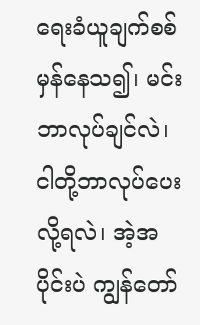ရေးခံယူချက်စစ်မှန်နေသ၍၊ မင်းဘာလုပ်ချင်လဲ၊ ငါတို့ဘာလုပ်ပေးလို့ရလဲ၊ အဲ့အပိုင်းပဲ ကျွန်တော်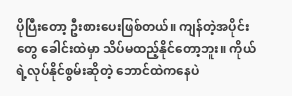ပိုပြီးတော့ ဦးစားပေးဖြစ်တယ်။ ကျန်တဲ့အပိုင်းတွေ ခေါင်းထဲမှာ သိပ်မထည့်နိုင်တော့ဘူး။ ကိုယ်ရဲ့လုပ်နိုင်စွမ်းဆိုတဲ့ ဘောင်ထဲကနေပဲ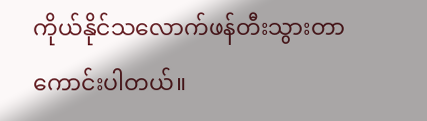ကိုယ်နိုင်သလောက်ဖန်တီးသွားတာ ကောင်းပါတယ်။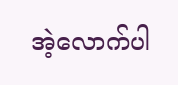အဲ့လောက်ပါ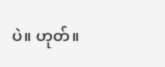ပဲ။ ဟုတ်။